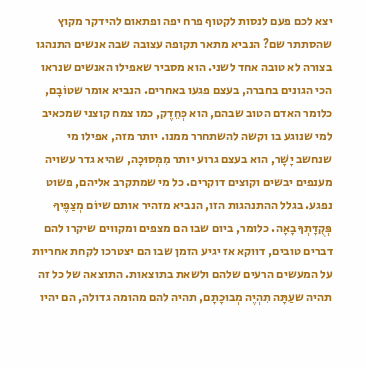יצא לכם פעם לנסות לקטוף פרח יפה ופתאום להידקר מקוץ שהסתתר שם? הנביא מתאר תקופה עצובה שבה אנשים התנהגו בצורה לא טובה אחד לשני. הוא מסביר שאפילו האנשים שנראו הכי הגונים בחברה, בעצם פגעו באחרים. הנביא אומר שטוֹבָם, כלומר האדם הטוב שבהם, הוא כְּחֵדֶק, כמו צמח קוצני שמכאיב למי שנוגע בו וקשה להשתחרר ממנו. יותר מזה, אפילו מי שנחשב יָשָׁר, הוא בעצם גרוע יותר מִמְּסוּכָה, שהיא גדר עשויה מענפים יבשים וקוצים דוקרים. כל מי שמתקרב אליהם, פשוט נפגע. בגלל ההתנהגות הזו, הנביא מזהיר אותם שיוֹם מְצַפֶּיךָ פְּקֻדָּתְךָ בָאָה. כלומר, ביום שבו הם מצפים ומקווים שיקרו להם דברים טובים, דווקא אז יגיע הזמן שבו הם יצטרכו לקחת אחריות על המעשים הרעים שלהם ולשאת בתוצאות. התוצאה של כל זה תהיה שעַתָּה תִהְיֶה מְבוּכָתָם, תהיה להם מהומה גדולה, הם יהיו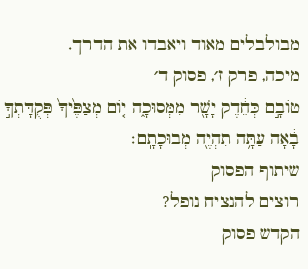מבולבלים מאוד ויאבדו את הדרך.
מיכה, פרק ז׳, פסוק ד׳
טוֹבָ֣ם כְּחֵ֔דֶק יָשָׁ֖ר מִמְּסוּכָ֑ה י֤וֹם מְצַפֶּ֙יךָ֙ פְּקֻדָּתְךָ֣ בָ֔אָה עַתָּ֥ה תִהְיֶ֖ה מְבוּכָתָֽם׃
שיתוף הפסוק
רוצים להנציח נופל?
הקדש פסוק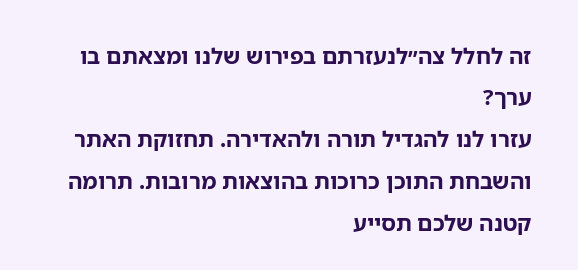זה לחלל צה״לנעזרתם בפירוש שלנו ומצאתם בו ערך?
עזרו לנו להגדיל תורה ולהאדירה. תחזוקת האתר והשבחת התוכן כרוכות בהוצאות מרובות. תרומה קטנה שלכם תסייע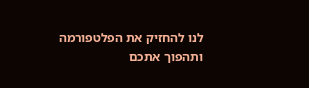לנו להחזיק את הפלטפורמה ותהפוך אתכם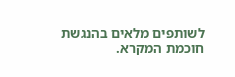לשותפים מלאים בהנגשת חוכמת המקרא.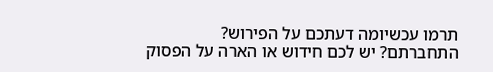תרמו עכשיומה דעתכם על הפירוש?
התחברתם? יש לכם חידוש או הארה על הפסוק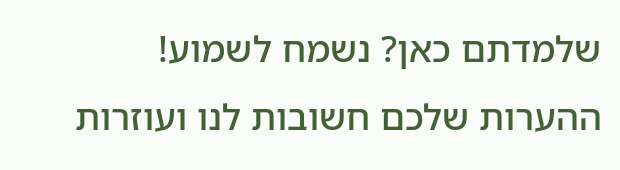שלמדתם כאן? נשמח לשמוע!
ההערות שלכם חשובות לנו ועוזרות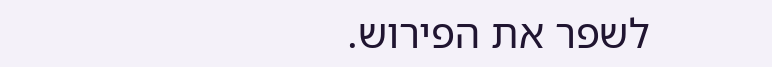לשפר את הפירוש.